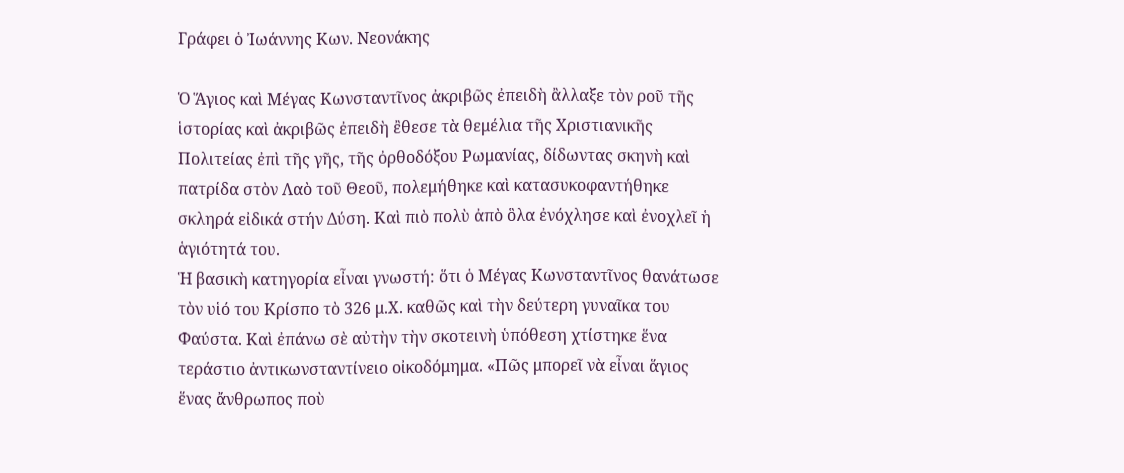Γράφει ὁ Ἰωάννης Κων. Νεονάκης

Ὁ Ἅγιος καὶ Μέγας Κωνσταντῖνος ἀκριβῶς ἐπειδὴ ἂλλαξε τὸν ροῦ τῆς ἱστορίας καὶ ἀκριβῶς ἐπειδὴ ἒθεσε τὰ θεμέλια τῆς Χριστιανικῆς Πολιτείας ἐπὶ τῆς γῆς, τῆς ὀρθοδόξου Ρωμανίας, δίδωντας σκηνὴ καὶ πατρίδα στὸν Λαὸ τοῦ Θεοῦ, πολεμήθηκε καὶ κατασυκοφαντήθηκε σκληρά εἰδικά στήν Δύση. Καὶ πιὸ πολὺ ἀπὸ ὃλα ἐνόχλησε καὶ ἐνοχλεῖ ἡ ἁγιότητά του.
Ἡ βασικὴ κατηγορία εἶναι γνωστή: ὅτι ὁ Μέγας Κωνσταντῖνος θανάτωσε τὸν υἱό του Κρίσπο τὸ 326 μ.Χ. καθῶς καὶ τὴν δεύτερη γυναῖκα του Φαύστα. Καὶ ἐπάνω σὲ αὐτὴν τὴν σκοτεινὴ ὑπόθεση χτίστηκε ἕνα τεράστιο ἀντικωνσταντίνειο οἰκοδόμημα. «Πῶς μπορεῖ νὰ εἶναι ἅγιος ἕνας ἄνθρωπος ποὺ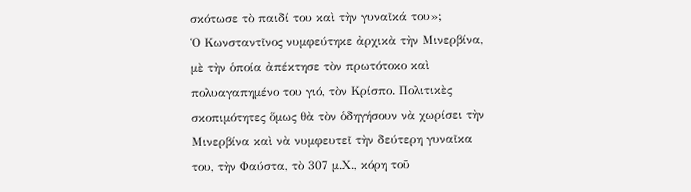σκότωσε τὸ παιδί του καὶ τὴν γυναῖκά του»;
Ὁ Κωνσταντῖνος νυμφεύτηκε ἀρχικὰ τὴν Μινερβίνα, μὲ τὴν ὁποία ἀπέκτησε τὸν πρωτότοκο καὶ πολυαγαπημένο του γιό, τὸν Κρίσπο. Πολιτικὲς σκοπιμότητες ὅμως θὰ τὸν ὁδηγήσουν νὰ χωρίσει τὴν Μινερβίνα καὶ νὰ νυμφευτεῖ τὴν δεύτερη γυναῖκα του, τὴν Φαύστα, τὸ 307 μ.Χ., κόρη τοῦ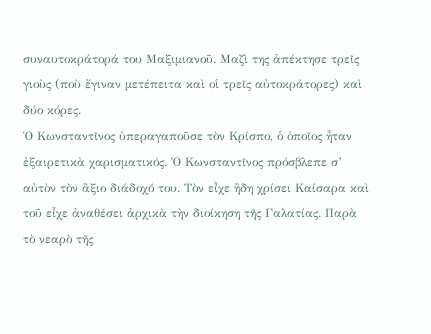συναυτοκράτορά του Μαξιμιανοῦ. Μαζὶ της ἀπέκτησε τρεῖς γιοὺς (ποὺ ἔγιναν μετέπειτα καὶ οἱ τρεῖς αὐτοκράτορες) καὶ δύο κόρες.
Ὁ Κωνσταντῖνος ὑπεραγαποῦσε τὸν Κρίσπο, ὁ ὁποῖος ἦταν ἐξαιρετικὰ χαρισματικός. Ὁ Κωνσταντῖνος πρόσβλεπε σ’ αὐτὸν τὸν ἂξιο διάδοχό του. Τὸν εἶχε ἢδη χρίσει Καίσαρα καὶ τοῦ εἶχε ἀναθέσει ἀρχικὰ τὴν διοίκηση τῆς Γαλατίας. Παρὰ τὸ νεαρὸ τῆς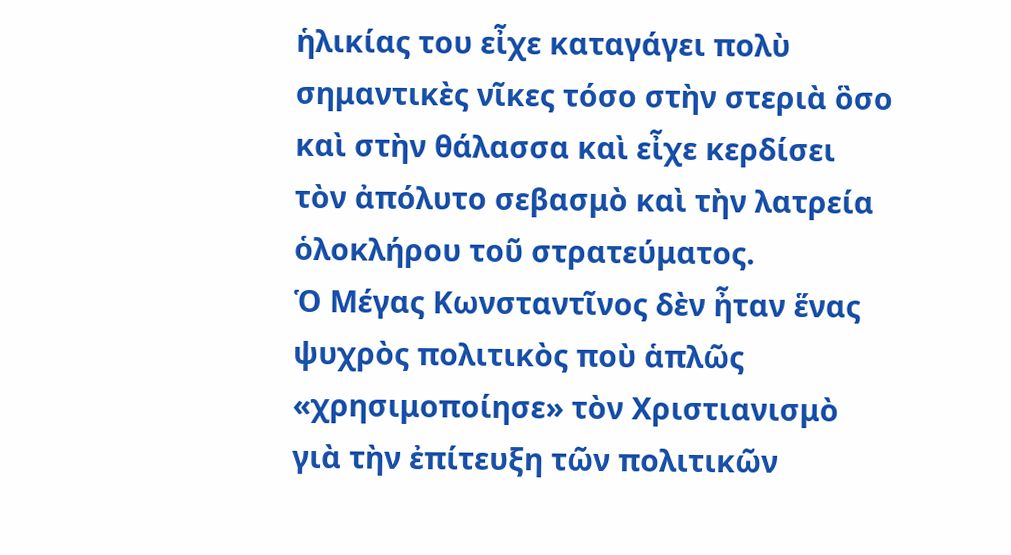ἡλικίας του εἶχε καταγάγει πολὺ σημαντικὲς νῖκες τόσο στὴν στεριὰ ὃσο καὶ στὴν θάλασσα καὶ εἶχε κερδίσει τὸν ἀπόλυτο σεβασμὸ καὶ τὴν λατρεία ὁλοκλήρου τοῦ στρατεύματος.
Ὁ Μέγας Κωνσταντῖνος δὲν ἦταν ἕνας ψυχρὸς πολιτικὸς ποὺ ἁπλῶς «χρησιμοποίησε» τὸν Χριστιανισμὸ γιὰ τὴν ἐπίτευξη τῶν πολιτικῶν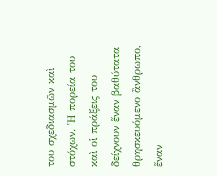του σχεδιασμῶν καὶ στόχων. Ἡ πορεία του καὶ οἱ πράξεις του δείχνουν ἕναν βαθύτατα θρησκευόμενο ἂνθρωπο, ἕναν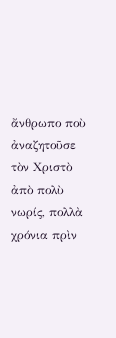ἄνθρωπο ποὺ ἀναζητοῦσε τὸν Χριστὸ ἀπὸ πολὺ νωρίς, πολλὰ χρόνια πρὶν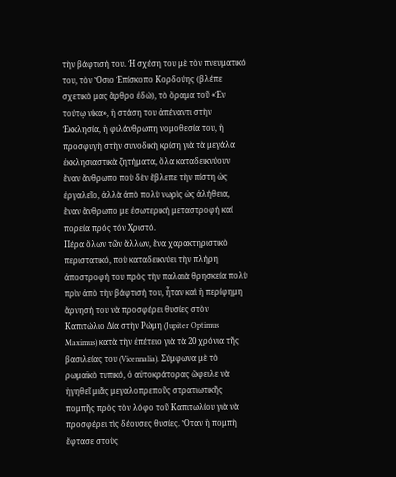τὴν βάφτισή του. Ἡ σχέση του μὲ τὸν πνευματικό του, τὸν Ὅσιο Ἐπίσκοπο Κορδούης (βλέπε σχετικὸ μας ἂρθρο ἐδώ), τὸ ὅραμα τοῦ «Ἐν τούτῳ νίκα», ἡ στάση του ἀπέναντι στὴν Ἐκκλησία, ἡ φιλάνθρωπη νομοθεσία του, ἡ προσφυγὴ στὴν συνοδικὴ κρίση γιὰ τὰ μεγάλα ἐκκλησιαστικὰ ζητήματα, ὅλα καταδεικνύουν ἕναν ἄνθρωπο ποὺ δὲν ἔβλεπε τὴν πίστη ὡς ἐργαλεῖο, ἀλλὰ ἀπὸ πολὺ νωρὶς ὡς ἀλήθεια, ἓναν ἂνθρωπο με ἐσωτερική μεταστροφή καί πορεία πρός τόν Χριστό.
Πέρα ὅλων τῶν ἄλλων, ἕνα χαρακτηριστικὸ περιστατικό, ποὺ καταδεικνύει τὴν πλήρη ἀποστροφή του πρὸς τὴν παλαιὰ θρησκεία πολὺ πρὶν ἀπὸ τὴν βάφτισή του, ἦταν καὶ ἡ περίφημη ἄρνησή του νὰ προσφέρει θυσίες στὸν Καπιτώλιο Δία στὴν Ρώμη (Jupiter Optimus Maximus) κατὰ τὴν ἐπέτειο γιὰ τὰ 20 χρόνια τῆς βασιλείας του (Vicennalia). Σύμφωνα μὲ τὸ ρωμαϊκὸ τυπικό, ὁ αὐτοκράτορας ὤφειλε νὰ ἡγηθεῖ μιᾶς μεγαλοπρεποῦς στρατιωτικῆς πομπῆς πρὸς τὸν λόφο τοῦ Καπιτωλίου γιὰ νὰ προσφέρει τὶς δέουσες θυσίες. Ὅταν ἡ πομπὴ ἔφτασε στοὺς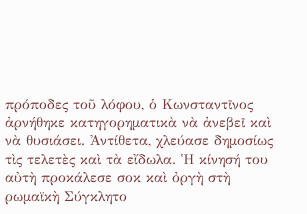πρόποδες τοῦ λόφου, ὁ Κωνσταντῖνος ἀρνήθηκε κατηγορηματικὰ νὰ ἀνεβεῖ καὶ νὰ θυσιάσει. Ἀντίθετα, χλεύασε δημοσίως τὶς τελετὲς καὶ τὰ εἴδωλα. Ἡ κίνησή του αὐτὴ προκάλεσε σοκ καὶ ὀργὴ στὴ ρωμαϊκὴ Σύγκλητο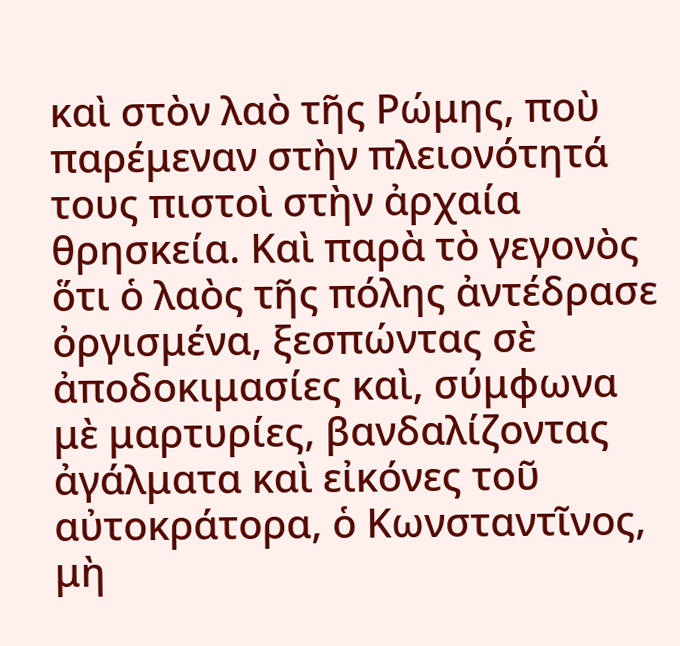καὶ στὸν λαὸ τῆς Ρώμης, ποὺ παρέμεναν στὴν πλειονότητά τους πιστοὶ στὴν ἀρχαία θρησκεία. Καὶ παρὰ τὸ γεγονὸς ὅτι ὁ λαὸς τῆς πόλης ἀντέδρασε ὀργισμένα, ξεσπώντας σὲ ἀποδοκιμασίες καὶ, σύμφωνα μὲ μαρτυρίες, βανδαλίζοντας ἀγάλματα καὶ εἰκόνες τοῦ αὐτοκράτορα, ὁ Κωνσταντῖνος, μὴ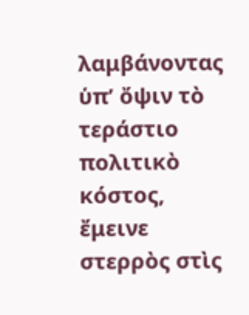λαμβάνοντας ὑπ’ ὄψιν τὸ τεράστιο πολιτικὸ κόστος, ἔμεινε στερρὸς στὶς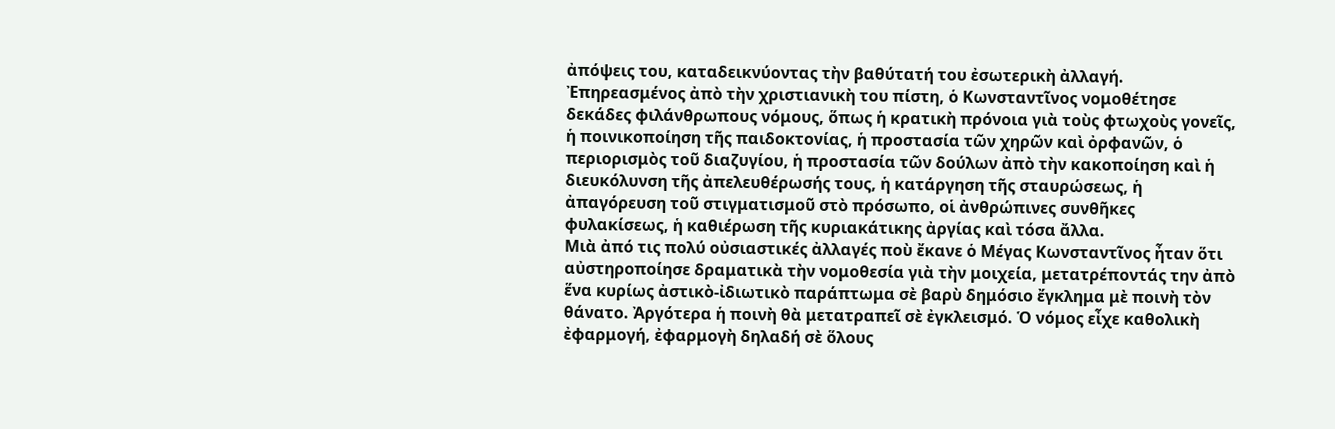ἀπόψεις του, καταδεικνύοντας τὴν βαθύτατή του ἐσωτερικὴ ἀλλαγή.
Ἐπηρεασμένος ἀπὸ τὴν χριστιανικὴ του πίστη, ὁ Κωνσταντῖνος νομοθέτησε δεκάδες φιλάνθρωπους νόμους, ὅπως ἡ κρατικὴ πρόνοια γιὰ τοὺς φτωχοὺς γονεῖς, ἡ ποινικοποίηση τῆς παιδοκτονίας, ἡ προστασία τῶν χηρῶν καὶ ὀρφανῶν, ὁ περιορισμὸς τοῦ διαζυγίου, ἡ προστασία τῶν δούλων ἀπὸ τὴν κακοποίηση καὶ ἡ διευκόλυνση τῆς ἀπελευθέρωσής τους, ἡ κατάργηση τῆς σταυρώσεως, ἡ ἀπαγόρευση τοῦ στιγματισμοῦ στὸ πρόσωπο, οἱ ἀνθρώπινες συνθῆκες φυλακίσεως, ἡ καθιέρωση τῆς κυριακάτικης ἀργίας καὶ τόσα ἄλλα.
Μιὰ ἀπό τις πολύ οὐσιαστικές ἀλλαγές ποὺ ἔκανε ὁ Μέγας Κωνσταντῖνος ἦταν ὅτι αὐστηροποίησε δραματικὰ τὴν νομοθεσία γιὰ τὴν μοιχεία, μετατρέποντάς την ἀπὸ ἕνα κυρίως ἀστικὸ-ἰδιωτικὸ παράπτωμα σὲ βαρὺ δημόσιο ἔγκλημα μὲ ποινὴ τὸν θάνατο. Ἀργότερα ἡ ποινὴ θὰ μετατραπεῖ σὲ ἐγκλεισμό. Ὁ νόμος εἶχε καθολικὴ ἐφαρμογή, ἐφαρμογὴ δηλαδή σὲ ὅλους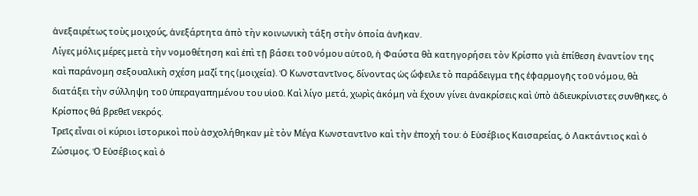ἀνεξαιρέτως τοὺς μοιχούς, ἀνεξάρτητα ἀπὸ τὴν κοινωνικὴ τάξη στὴν ὁποία ἀνῆκαν.
Λίγες μόλις μέρες μετὰ τὴν νομοθέτηση καὶ ἐπὶ τῇ βάσει τοῦ νόμου αὐτοῦ, ἡ Φαύστα θὰ κατηγορήσει τὸν Κρίσπο γιὰ ἐπίθεση ἐναντίον της καὶ παράνομη σεξουαλικὴ σχέση μαζί της (μοιχεία). Ὁ Κωνσταντῖνος, δίνοντας ὡς ὤφειλε τὸ παράδειγμα τῆς ἐφαρμογῆς τοῦ νόμου, θὰ διατάξει τὴν σύλληψη τοῦ ὑπεραγαπημένου του υἱοῦ. Καὶ λίγο μετά, χωρὶς ἀκόμη νὰ ἔχουν γίνει ἀνακρίσεις καὶ ὑπὸ ἀδιευκρίνιστες συνθῆκες, ὁ Κρίσπος θά βρεθεῖ νεκρός.
Τρεῖς εἶναι οἱ κύριοι ἱστορικοὶ ποὺ ἀσχολήθηκαν μὲ τὸν Μέγα Κωνσταντῖνο καὶ τὴν ἐποχή του: ὁ Εὐσέβιος Καισαρείας, ὁ Λακτάντιος καὶ ὁ Ζώσιμος. Ὁ Εὐσέβιος καὶ ὁ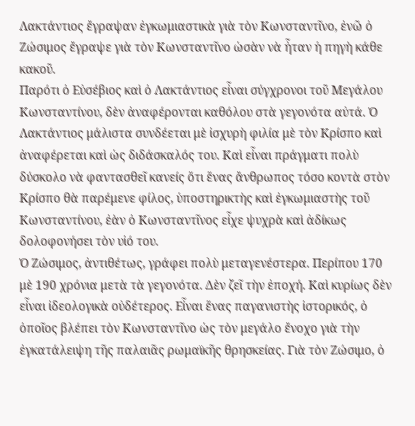Λακτάντιος ἔγραψαν ἐγκωμιαστικὰ γιὰ τὸν Κωνσταντῖνο, ἐνῶ ὁ Ζώσιμος ἔγραψε γιὰ τὸν Κωνσταντῖνο ὡσὰν νὰ ἦταν ἡ πηγὴ κάθε κακοῦ.
Παρότι ὁ Εὐσέβιος καὶ ὁ Λακτάντιος εἶναι σύγχρονοι τοῦ Μεγάλου Κωνσταντίνου, δὲν ἀναφέρονται καθόλου στὰ γεγονότα αὐτά. Ὁ Λακτάντιος μάλιστα συνδέεται μὲ ἰσχυρὴ φιλία μὲ τὸν Κρίσπο καὶ ἀναφέρεται καὶ ὡς διδάσκαλός του. Καὶ εἶναι πράγματι πολὺ δύσκολο νὰ φαντασθεῖ κανείς ὅτι ἕνας ἄνθρωπος τόσο κοντὰ στὸν Κρίσπο θὰ παρέμενε φίλος, ὑποστηρικτὴς καὶ ἐγκωμιαστὴς τοῦ Κωνσταντίνου, ἐὰν ὁ Κωνσταντῖνος εἶχε ψυχρὰ καὶ ἀδίκως δολοφονήσει τὸν υἱό του.
Ὁ Ζώσιμος, ἀντιθέτως, γράφει πολὺ μεταγενέστερα. Περίπου 170 μὲ 190 χρόνια μετὰ τὰ γεγονότα. Δὲν ζεῖ τὴν ἐποχή. Καὶ κυρίως δὲν εἶναι ἰδεολογικὰ οὐδέτερος. Εἶναι ἕνας παγανιστὴς ἱστορικός, ὁ ὁποῖος βλέπει τὸν Κωνσταντῖνο ὡς τὸν μεγάλο ἔνοχο γιὰ τὴν ἐγκατάλειψη τῆς παλαιᾶς ρωμαϊκῆς θρησκείας. Γιὰ τὸν Ζώσιμο, ὁ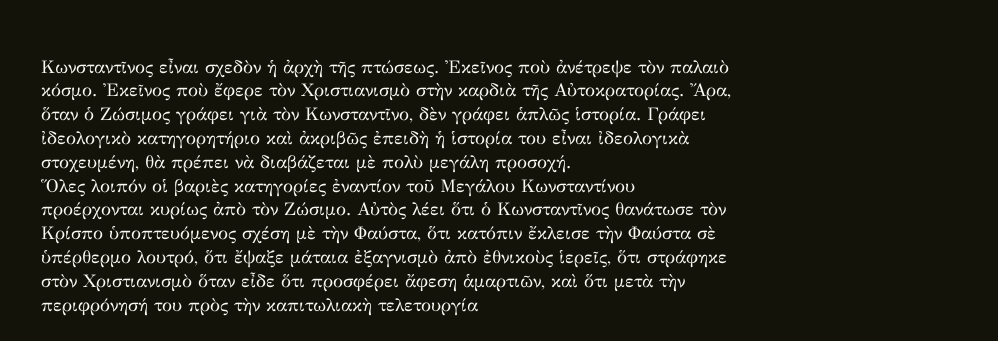Κωνσταντῖνος εἶναι σχεδὸν ἡ ἀρχὴ τῆς πτώσεως. Ἐκεῖνος ποὺ ἀνέτρεψε τὸν παλαιὸ κόσμο. Ἐκεῖνος ποὺ ἔφερε τὸν Χριστιανισμὸ στὴν καρδιὰ τῆς Αὐτοκρατορίας. Ἄρα, ὅταν ὁ Ζώσιμος γράφει γιὰ τὸν Κωνσταντῖνο, δὲν γράφει ἁπλῶς ἱστορία. Γράφει ἰδεολογικὸ κατηγορητήριο καὶ ἀκριβῶς ἐπειδὴ ἡ ἱστορία του εἶναι ἰδεολογικὰ στοχευμένη, θὰ πρέπει νὰ διαβάζεται μὲ πολὺ μεγάλη προσοχή.
Ὅλες λοιπόν οἱ βαριὲς κατηγορίες ἐναντίον τοῦ Μεγάλου Κωνσταντίνου προέρχονται κυρίως ἀπὸ τὸν Ζώσιμο. Αὐτὸς λέει ὅτι ὁ Κωνσταντῖνος θανάτωσε τὸν Κρίσπο ὑποπτευόμενος σχέση μὲ τὴν Φαύστα, ὅτι κατόπιν ἔκλεισε τὴν Φαύστα σὲ ὑπέρθερμο λουτρό, ὅτι ἔψαξε μάταια ἐξαγνισμὸ ἀπὸ ἐθνικοὺς ἱερεῖς, ὅτι στράφηκε στὸν Χριστιανισμὸ ὅταν εἶδε ὅτι προσφέρει ἄφεση ἁμαρτιῶν, καὶ ὅτι μετὰ τὴν περιφρόνησή του πρὸς τὴν καπιτωλιακὴ τελετουργία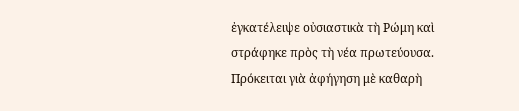ἐγκατέλειψε οὐσιαστικὰ τὴ Ρώμη καὶ στράφηκε πρὸς τὴ νέα πρωτεύουσα. Πρόκειται γιὰ ἀφήγηση μὲ καθαρὴ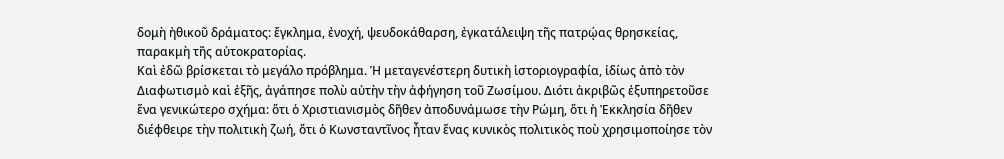δομὴ ἠθικοῦ δράματος: ἔγκλημα, ἐνοχή, ψευδοκάθαρση, ἐγκατάλειψη τῆς πατρῴας θρησκείας, παρακμὴ τῆς αὐτοκρατορίας.
Καὶ ἐδῶ βρίσκεται τὸ μεγάλο πρόβλημα. Ἡ μεταγενέστερη δυτικὴ ἱστοριογραφία, ἰδίως ἀπὸ τὸν Διαφωτισμὸ καὶ ἐξῆς, ἀγάπησε πολὺ αὐτὴν τὴν ἀφήγηση τοῦ Ζωσίμου. Διότι ἀκριβῶς ἐξυπηρετοῦσε ἕνα γενικώτερο σχήμα: ὅτι ὁ Χριστιανισμὸς δῆθεν ἀποδυνάμωσε τὴν Ρώμη, ὅτι ἡ Ἐκκλησία δῆθεν διέφθειρε τὴν πολιτικὴ ζωή, ὅτι ὁ Κωνσταντῖνος ἦταν ἕνας κυνικὸς πολιτικὸς ποὺ χρησιμοποίησε τὸν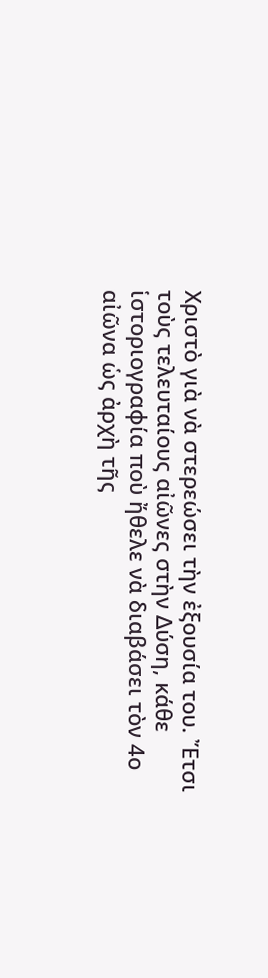Χριστὸ γιὰ νὰ στερεώσει τὴν ἐξουσία του. Ἔτσι τοὺς τελευταίους αἰῶνες στὴν Δύση, κάθε ἱστοριογραφία ποὺ ἤθελε νὰ διαβάσει τὸν 4ο αἰῶνα ὡς ἀρχὴ τῆς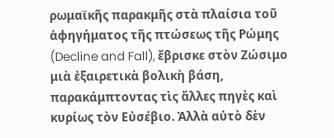ρωμαϊκῆς παρακμῆς στὰ πλαίσια τοῦ ἀφηγήματος τῆς πτώσεως τῆς Ρώμης (Decline and Fall), ἔβρισκε στὸν Ζώσιμο μιὰ ἐξαιρετικὰ βολικὴ βάση, παρακάμπτοντας τὶς ἄλλες πηγὲς καὶ κυρίως τὸν Εὐσέβιο. Ἀλλὰ αὐτὸ δὲν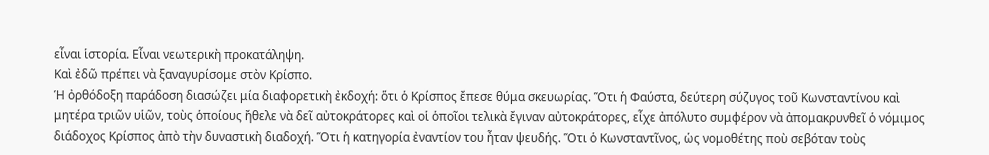εἶναι ἱστορία. Εἶναι νεωτερικὴ προκατάληψη.
Καὶ ἐδῶ πρέπει νὰ ξαναγυρίσομε στὸν Κρίσπο.
Ἡ ὀρθόδοξη παράδοση διασώζει μία διαφορετικὴ ἐκδοχή: ὅτι ὁ Κρίσπος ἔπεσε θύμα σκευωρίας. Ὅτι ἡ Φαύστα, δεύτερη σύζυγος τοῦ Κωνσταντίνου καὶ μητέρα τριῶν υἱῶν, τοὺς ὁποίους ἤθελε νὰ δεῖ αὐτοκράτορες καὶ οἱ ὁποῖοι τελικὰ ἔγιναν αὐτοκράτορες, εἶχε ἀπόλυτο συμφέρον νὰ ἀπομακρυνθεῖ ὁ νόμιμος διάδοχος Κρίσπος ἀπὸ τὴν δυναστικὴ διαδοχή. Ὅτι ἡ κατηγορία ἐναντίον του ἦταν ψευδής. Ὅτι ὁ Κωνσταντῖνος, ὡς νομοθέτης ποὺ σεβόταν τοὺς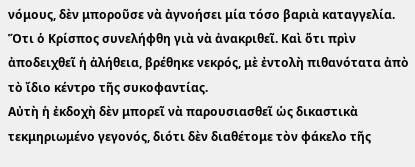νόμους, δὲν μποροῦσε νὰ ἀγνοήσει μία τόσο βαριὰ καταγγελία. Ὅτι ὁ Κρίσπος συνελήφθη γιὰ νὰ ἀνακριθεῖ. Καὶ ὅτι πρὶν ἀποδειχθεῖ ἡ ἀλήθεια, βρέθηκε νεκρός, μὲ ἐντολὴ πιθανότατα ἀπὸ τὸ ἴδιο κέντρο τῆς συκοφαντίας.
Αὐτὴ ἡ ἐκδοχὴ δὲν μπορεῖ νὰ παρουσιασθεῖ ὡς δικαστικὰ τεκμηριωμένο γεγονός, διότι δὲν διαθέτομε τὸν φάκελο τῆς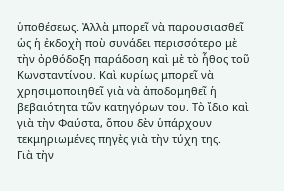ὑποθέσεως. Ἀλλὰ μπορεῖ νὰ παρουσιασθεῖ ὡς ἡ ἐκδοχὴ ποὺ συνάδει περισσότερο μὲ τὴν ὀρθόδοξη παράδοση καὶ μὲ τὸ ἦθος τοῦ Κωνσταντίνου. Καὶ κυρίως μπορεῖ νὰ χρησιμοποιηθεῖ γιὰ νὰ ἀποδομηθεῖ ἡ βεβαιότητα τῶν κατηγόρων του. Τὸ ἴδιο καὶ γιὰ τὴν Φαύστα, ὅπου δὲν ὑπάρχουν τεκμηριωμένες πηγὲς γιὰ τὴν τύχη της.
Γιὰ τὴν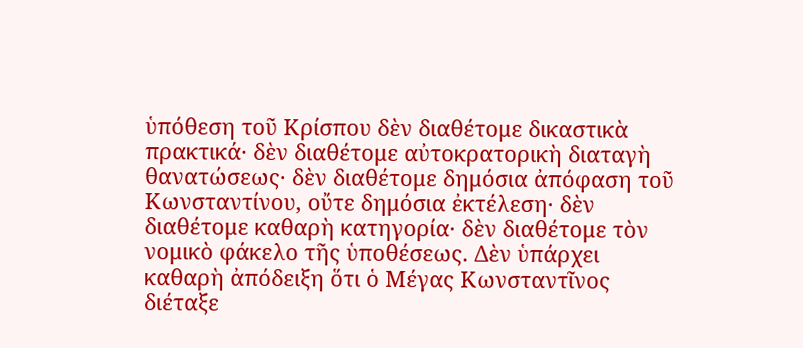ὑπόθεση τοῦ Κρίσπου δὲν διαθέτομε δικαστικὰ πρακτικά· δὲν διαθέτομε αὐτοκρατορικὴ διαταγὴ θανατώσεως· δὲν διαθέτομε δημόσια ἀπόφαση τοῦ Κωνσταντίνου, οὔτε δημόσια ἐκτέλεση· δὲν διαθέτομε καθαρὴ κατηγορία· δὲν διαθέτομε τὸν νομικὸ φάκελο τῆς ὑποθέσεως. Δὲν ὑπάρχει καθαρὴ ἀπόδειξη ὅτι ὁ Μέγας Κωνσταντῖνος διέταξε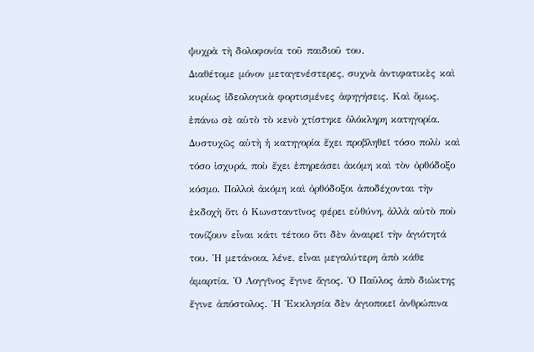ψυχρὰ τὴ δολοφονία τοῦ παιδιοῦ του.
Διαθέτομε μόνον μεταγενέστερες, συχνὰ ἀντιφατικὲς καὶ κυρίως ἰδεολογικὰ φορτισμένες ἀφηγήσεις. Καὶ ὅμως, ἐπάνω σὲ αὐτὸ τὸ κενὸ χτίστηκε ὁλόκληρη κατηγορία.
Δυστυχῶς αὐτὴ ἡ κατηγορία ἔχει προβληθεῖ τόσο πολὺ καὶ τόσο ἰσχυρά, ποὺ ἔχει ἐπηρεάσει ἀκόμη καὶ τὸν ὀρθόδοξο κόσμο. Πολλοὶ ἀκόμη καὶ ὀρθόδοξοι ἀποδέχονται τὴν ἐκδοχὴ ὅτι ὁ Κωνσταντῖνος φέρει εὐθύνη, ἀλλὰ αὐτὸ ποὺ τονίζουν εἶναι κάτι τέτοιο ὅτι δὲν ἀναιρεῖ τὴν ἁγιότητά του. Ἡ μετάνοια, λένε, εἶναι μεγαλύτερη ἀπὸ κάθε ἁμαρτία. Ὁ Λογγῖνος ἔγινε ἅγιος. Ὁ Παῦλος ἀπὸ διώκτης ἔγινε ἀπόστολος. Ἡ Ἐκκλησία δὲν ἁγιοποιεῖ ἀνθρώπινα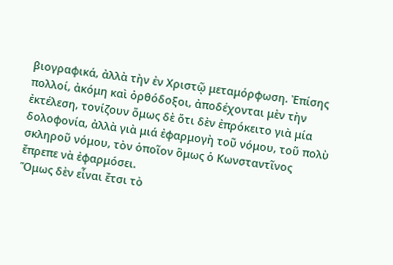βιογραφικά, ἀλλὰ τὴν ἐν Χριστῷ μεταμόρφωση. Ἐπίσης πολλοί, ἀκόμη καὶ ὀρθόδοξοι, ἀποδέχονται μὲν τὴν ἐκτέλεση, τονίζουν ὅμως δὲ ὅτι δὲν ἐπρόκειτο γιὰ μία δολοφονία, ἀλλὰ γιὰ μιά ἐφαρμογὴ τοῦ νόμου, τοῦ πολὺ σκληροῦ νόμου, τὸν ὁποῖον ὃμως ὁ Κωνσταντῖνος ἔπρεπε νὰ ἐφαρμόσει.
Ὅμως δὲν εἶναι ἔτσι τὸ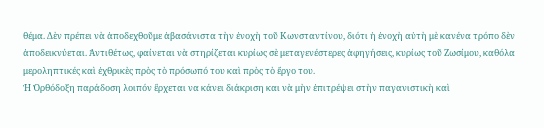θέμα. Δὲν πρέπει νὰ ἀποδεχθοῦμε ἀβασάνιστα τὴν ἐνοχὴ τοῦ Κωνσταντίνου, διότι ἡ ἐνοχὴ αὐτὴ μὲ κανένα τρόπο δὲν ἀποδεικνύεται. Ἀντιθέτως, φαίνεται νὰ στηρίζεται κυρίως σὲ μεταγενέστερες ἀφηγήσεις, κυρίως τοῦ Ζωσίμου, καθόλα μεροληπτικές καὶ ἐχθρικὲς πρὸς τὸ πρόσωπό του καὶ πρὸς τὸ ἔργο του.
Ἡ Ὀρθόδοξη παράδοση λοιπόν ἒρχεται να κάνει διάκριση και νὰ μὴν ἐπιτρέψει στὴν παγανιστικὴ καὶ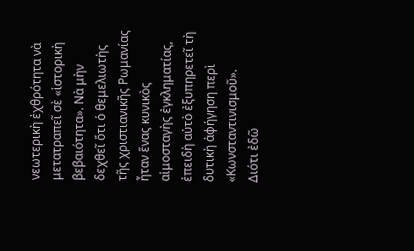νεωτερικὴ ἐχθρότητα νὰ μετατραπεῖ σὲ «ἱστορικὴ βεβαιότητα». Νὰ μὴν δεχθεῖ ὅτι ὁ θεμελιωτὴς τῆς χριστιανικῆς Ρωμανίας ἦταν ἕνας κυνικὸς αἱμοσταγὴς ἐγκληματίας, ἐπειδὴ αὐτὸ ἐξυπηρετεῖ τὴ δυτικὴ ἀφήγηση περὶ «Κωνσταντινισμοῦ».
Διότι ἐδῶ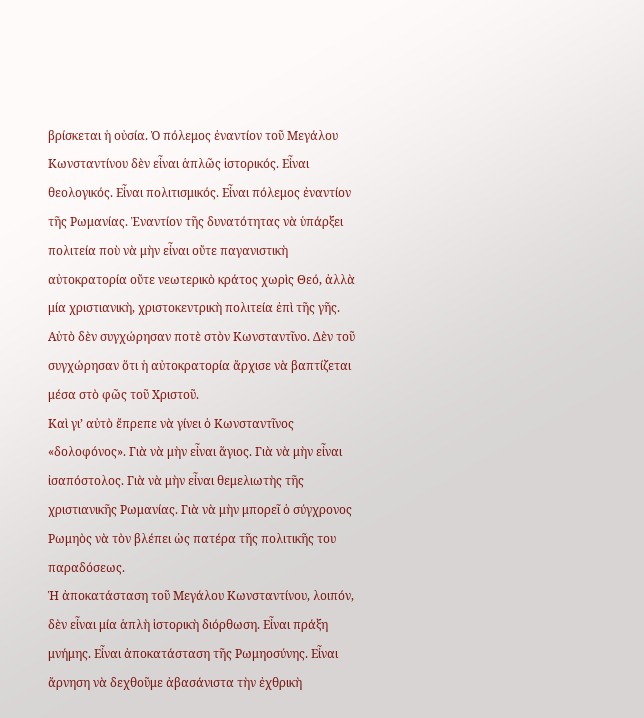βρίσκεται ἡ οὐσία. Ὁ πόλεμος ἐναντίον τοῦ Μεγάλου Κωνσταντίνου δὲν εἶναι ἁπλῶς ἱστορικός. Εἶναι θεολογικός. Εἶναι πολιτισμικός. Εἶναι πόλεμος ἐναντίον τῆς Ρωμανίας. Ἐναντίον τῆς δυνατότητας νὰ ὑπάρξει πολιτεία ποὺ νὰ μὴν εἶναι οὔτε παγανιστικὴ αὐτοκρατορία οὔτε νεωτερικὸ κράτος χωρὶς Θεό, ἀλλὰ μία χριστιανικὴ, χριστοκεντρικὴ πολιτεία ἐπὶ τῆς γῆς.
Αὐτὸ δὲν συγχώρησαν ποτὲ στὸν Κωνσταντῖνο. Δὲν τοῦ συγχώρησαν ὅτι ἡ αὐτοκρατορία ἄρχισε νὰ βαπτίζεται μέσα στὸ φῶς τοῦ Χριστοῦ.
Καὶ γι’ αὐτὸ ἔπρεπε νὰ γίνει ὁ Κωνσταντῖνος «δολοφόνος». Γιὰ νὰ μὴν εἶναι ἅγιος. Γιὰ νὰ μὴν εἶναι ἰσαπόστολος. Γιὰ νὰ μὴν εἶναι θεμελιωτὴς τῆς χριστιανικῆς Ρωμανίας. Γιὰ νὰ μὴν μπορεῖ ὁ σύγχρονος Ρωμηὸς νὰ τὸν βλέπει ὡς πατέρα τῆς πολιτικῆς του παραδόσεως.
Ἡ ἀποκατάσταση τοῦ Μεγάλου Κωνσταντίνου, λοιπόν, δὲν εἶναι μία ἁπλὴ ἱστορικὴ διόρθωση. Εἶναι πράξη μνήμης. Εἶναι ἀποκατάσταση τῆς Ρωμηοσύνης. Εἶναι ἄρνηση νὰ δεχθοῦμε ἀβασάνιστα τὴν ἐχθρικὴ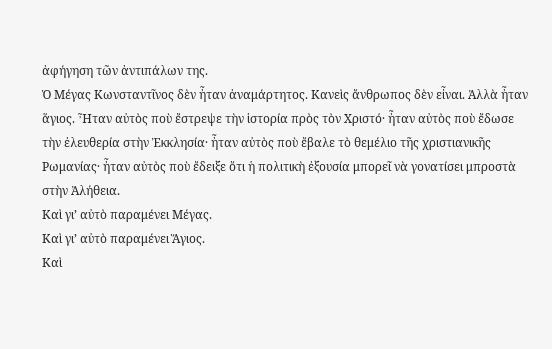ἀφήγηση τῶν ἀντιπάλων της.
Ὁ Μέγας Κωνσταντῖνος δὲν ἦταν ἀναμάρτητος. Κανεὶς ἄνθρωπος δὲν εἶναι. Ἀλλὰ ἦταν ἅγιος. Ἦταν αὐτὸς ποὺ ἔστρεψε τὴν ἱστορία πρὸς τὸν Χριστό· ἦταν αὐτὸς ποὺ ἔδωσε τὴν ἐλευθερία στὴν Ἐκκλησία· ἦταν αὐτὸς ποὺ ἔβαλε τὸ θεμέλιο τῆς χριστιανικῆς Ρωμανίας· ἦταν αὐτὸς ποὺ ἔδειξε ὅτι ἡ πολιτικὴ ἐξουσία μπορεῖ νὰ γονατίσει μπροστὰ στὴν Ἀλήθεια.
Καὶ γι’ αὐτὸ παραμένει Μέγας.
Καὶ γι’ αὐτὸ παραμένει Ἅγιος.
Καὶ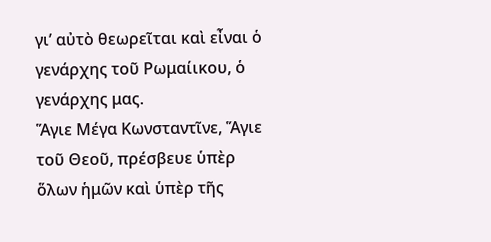γι’ αὐτὸ θεωρεῖται καὶ εἶναι ὁ γενάρχης τοῦ Ρωμαίικου, ὁ γενάρχης μας.
Ἅγιε Μέγα Κωνσταντῖνε, Ἅγιε τοῦ Θεοῦ, πρέσβευε ὑπὲρ ὅλων ἡμῶν καὶ ὑπὲρ τῆς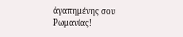ἀγαπημένης σου Ρωμανίας!